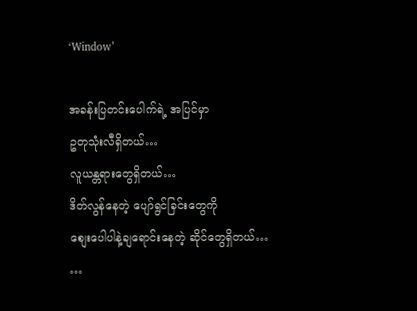‘Window’

အခန်းပြတင်းပေါက်ရဲ့ အပြင်မှာ
ဥတုသုံးလီရှိတယ်…
လူယန္တရားတွေရှိတယ်…
ဒိတ်လွန်နေတဲ့ ပျော်ရွင်ခြင်းတွေကို
စျေးပေါပါနဲ့ချရောင်းနေတဲ့ ဆိုင်တွေရှိတယ်…
…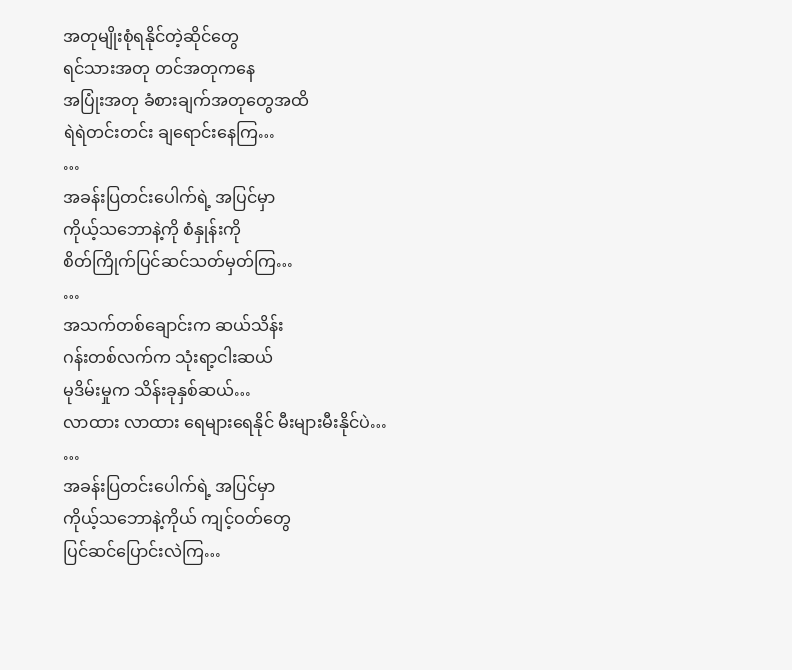အတုမျိုးစုံရနိုင်တဲ့ဆိုင်တွေ
ရင်သားအတု တင်အတုကနေ
အပြုံးအတု ခံစားချက်အတုတွေအထိ
ရဲရဲတင်းတင်း ချရောင်းနေကြ…
…
အခန်းပြတင်းပေါက်ရဲ့ အပြင်မှာ
ကိုယ့်သဘောနဲ့ကို စံနှုန်းကို
စိတ်ကြိုက်ပြင်ဆင်သတ်မှတ်ကြ…
…
အသက်တစ်ချောင်းက ဆယ်သိန်း
ဂန်းတစ်လက်က သုံးရာ့ငါးဆယ်
မုဒိမ်းမှုက သိန်းခုနှစ်ဆယ်…
လာထား လာထား ရေများရေနိုင် မီးများမီးနိုင်ပဲ…
…
အခန်းပြတင်းပေါက်ရဲ့ အပြင်မှာ
ကိုယ့်သဘောနဲ့ကိုယ် ကျင့်ဝတ်တွေ
ပြင်ဆင်ပြောင်းလဲကြ…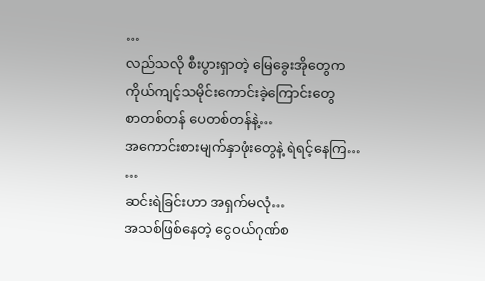…
လည်သလို စီးပွားရှာတဲ့ မြေခွေးအိုတွေက
ကိုယ်ကျင့်သမိုင်းကောင်းခဲ့ကြောင်းတွေ
စာတစ်တန် ပေတစ်တန်နဲ့…
အကောင်းစားမျက်နှာဖုံးတွေနဲ့ ရဲရင့်နေကြ…
…
ဆင်းရဲခြင်းဟာ အရှက်မလုံ…
အသစ်ဖြစ်နေတဲ့ ငွေဝယ်ဂုဏ်စ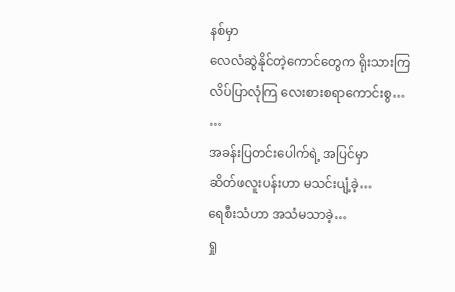နစ်မှာ
လေလံဆွဲနိုင်တဲ့ကောင်တွေက ရိုးသားကြ
လိပ်ပြာလုံကြ လေးစားစရာကောင်းစွ…
…
အခန်းပြတင်းပေါက်ရဲ့ အပြင်မှာ
ဆိတ်ဖလူးပန်းဟာ မသင်းပျံ့ခဲ့…
ရေစီးသံဟာ အသံမသာခဲ့…
ရှု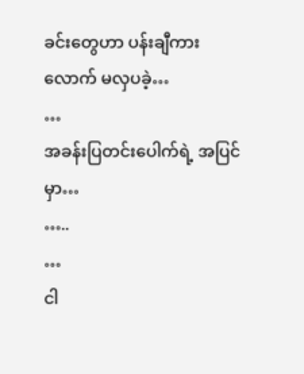ခင်းတွေဟာ ပန်းချီကားလောက် မလှပခဲ့…
…
အခန်းပြတင်းပေါက်ရဲ့ အပြင်မှာ…
…..
…
ငါ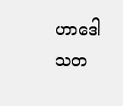ဟာဒေါသတ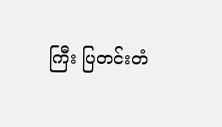ကြီး ပြတင်းတံ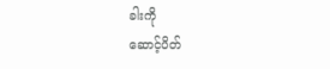ခါးကို
ဆောင့်ပိတ်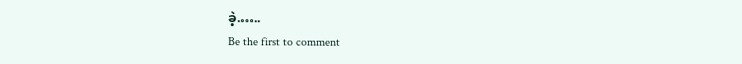ခဲ့.…..
Be the first to comment